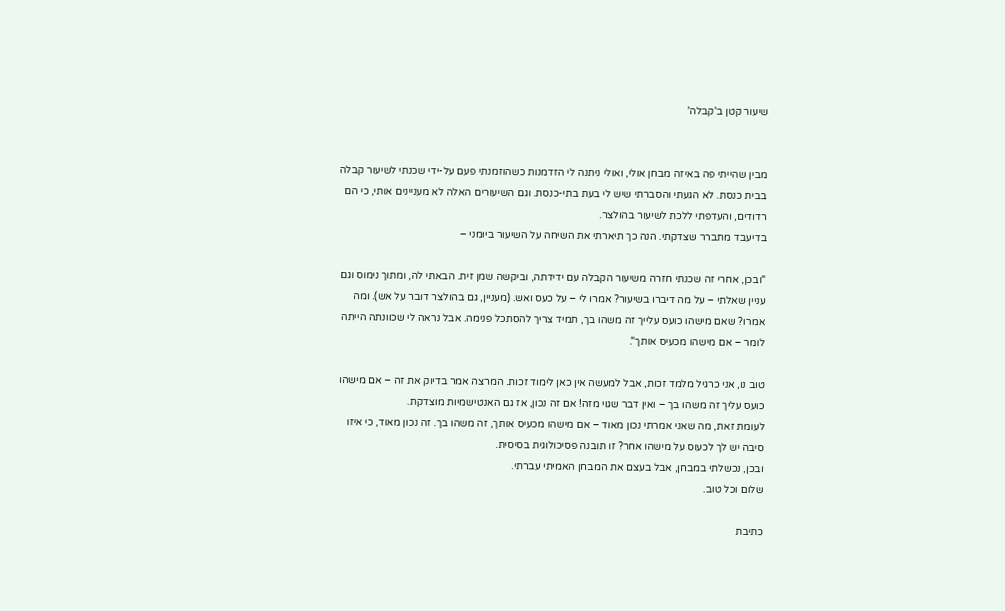שיעור קטן ב'קבלה'


מבין שהייתי פה באיזה מבחן אולי, ואולי ניתנה לי הזדמנות כשהוזמנתי פעם על-ידי שכנתי לשיעור קבלה בבית כנסת. לא הגעתי והסברתי שיש לי בעת בתי-כנסת. וגם השיעורים האלה לא מעניינים אותי, כי הם רדודים, והעדפתי ללכת לשיעור בהולצר.
בדיעבד מתברר שצדקתי. הנה כך תיארתי את השיחה על השיעור ביומני –

"ובכן, אחרי זה שכנתי חזרה משיעור הקבלה עם ידידתה, וביקשה שמן זית. הבאתי לה, ומתוך נימוס וגם עניין שאלתי – על מה דיברו בשיעור? אמרו לי – על כעס ואש. (מעניין, גם בהולצר דובר על אש). ומה אמרו? שאם מישהו כועס עלייך זה משהו בך, תמיד צריך להסתכל פנימה. אבל נראה לי שכוונתה הייתה לומר – אם מישהו מכעיס אותך".

טוב נו, אני כרגיל מלמד זכות, אבל למעשה אין כאן לימוד זכות. המרצה אמר בדיוק את זה – אם מישהו כועס עליך זה משהו בך – ואין דבר שגוי מזה! אם זה נכון, אז גם האנטישמיות מוצדקת.
לעומת זאת, מה שאני אמרתי נכון מאוד – אם מישהו מכעיס אותך, זה משהו בך. זה נכון מאוד, כי איזו סיבה יש לך לכעוס על מישהו אחר? זו תובנה פסיכולוגית בסיסית.
ובכן, נכשלתי במבחן, אבל בעצם את המבחן האמיתי עברתי.
שלום וכל טוב.

כתיבת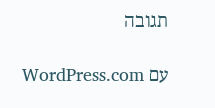תגובה

עם WordPress.com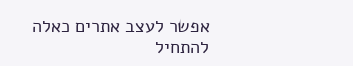אפשר לעצב אתרים כאלה
להתחיל